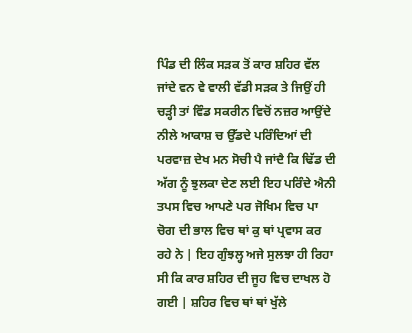ਪਿੰਡ ਦੀ ਲਿੰਕ ਸੜਕ ਤੋਂ ਕਾਰ ਸ਼ਹਿਰ ਵੱਲ ਜਾਂਦੇ ਵਨ ਵੇ ਵਾਲੀ ਵੱਡੀ ਸੜਕ ਤੇ ਜਿਉਂ ਹੀ ਚੜ੍ਹੀ ਤਾਂ ਵਿੰਡ ਸਕਰੀਨ ਵਿਚੋਂ ਨਜ਼ਰ ਆਉਂਦੇ ਨੀਲੇ ਆਕਾਸ਼ ਚ ਉੱਡਦੇ ਪਰਿੰਦਿਆਂ ਦੀ ਪਰਵਾਜ਼ ਦੇਖ ਮਨ ਸੋਚੀ ਪੈ ਜਾਂਦੈ ਕਿ ਢਿੱਡ ਦੀ ਅੱਗ ਨੂੰ ਝੁਲਕਾ ਦੇਣ ਲਈ ਇਹ ਪਰਿੰਦੇ ਐਨੀ ਤਪਸ ਵਿਚ ਆਪਣੇ ਪਰ ਜੋਖਿਮ ਵਿਚ ਪਾ ਚੋਗ ਦੀ ਭਾਲ ਵਿਚ ਥਾਂ ਕੁ ਥਾਂ ਪ੍ਰਵਾਸ ਕਰ ਰਹੇ ਨੇ | ਇਹ ਗੁੰਝਲ੍ਹ ਅਜੇ ਸੁਲਝਾ ਹੀ ਰਿਹਾ ਸੀ ਕਿ ਕਾਰ ਸ਼ਹਿਰ ਦੀ ਜੂਹ ਵਿਚ ਦਾਖਲ ਹੋ ਗਈ | ਸ਼ਹਿਰ ਵਿਚ ਥਾਂ ਥਾਂ ਖੁੱਲੇ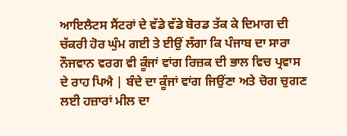ਆਇਲੈਟਸ ਸੈਂਟਰਾਂ ਦੇ ਵੱਡੇ ਵੱਡੇ ਬੋਰਡ ਤੱਕ ਕੇ ਦਿਮਾਗ ਦੀ ਚੱਕਰੀ ਹੋਰ ਘੁੰਮ ਗਈ ਤੇ ਈਉਂ ਲੱਗਾ ਕਿ ਪੰਜਾਬ ਦਾ ਸਾਰਾ ਨੌਜਵਾਨ ਵਰਗ ਵੀ ਕੂੰਜਾਂ ਵਾਂਗ ਰਿਜ਼ਕ ਦੀ ਭਾਲ ਵਿਚ ਪ੍ਰਵਾਸ ਦੇ ਰਾਹ ਪਿਐ | ਬੰਦੇ ਦਾ ਕੂੰਜਾਂ ਵਾਂਗ ਜਿਉਂਣਾ ਅਤੇ ਚੋਗ ਚੁਗਣ ਲਈ ਹਜ਼ਾਰਾਂ ਮੀਲ ਦਾ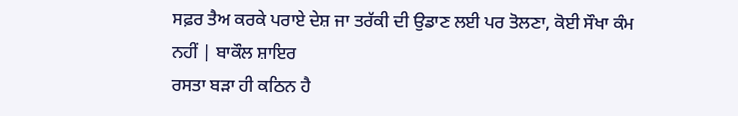ਸਫ਼ਰ ਤੈਅ ਕਰਕੇ ਪਰਾਏ ਦੇਸ਼ ਜਾ ਤਰੱਕੀ ਦੀ ਉਡਾਣ ਲਈ ਪਰ ਤੋਲਣਾ, ਕੋਈ ਸੌਖਾ ਕੰਮ ਨਹੀਂ | ਬਾਕੌਲ ਸ਼ਾਇਰ
ਰਸਤਾ ਬੜਾ ਹੀ ਕਠਿਨ ਹੈ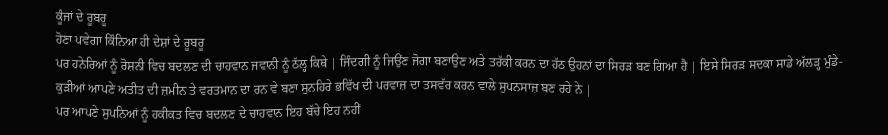ਕੂੰਜਾਂ ਦੇ ਰੂਬਰੂ
ਹੋਣਾ ਪਵੇਗਾ ਕਿੰਨਿਆ ਹੀ ਦੇਸ਼ਾਂ ਦੇ ਰੂਬਰੂ
ਪਰ ਹਨੇਰਿਆਂ ਨੂੰ ਰੋਸ਼ਨੀ ਵਿਚ ਬਦਲਣ ਦੀ ਚਾਹਵਾਨ ਜਵਾਨੀ ਨੂੰ ਠੱਲ੍ਹ ਕਿਥੇ | ਜਿੰਦਗੀ ਨੂੰ ਜਿਉਂਣ ਜੋਗਾ ਬਣਾਉਣ ਅਤੇ ਤਰੱਕੀ ਕਰਨ ਦਾ ਹੱਠ ਉਹਨਾਂ ਦਾ ਸਿਰੜ ਬਣ ਗਿਆ ਹੈ | ਇਸੇ ਸਿਰੜ ਸਦਕਾ ਸਾਡੇ ਅੱਲੜ੍ਹ ਮੁੰਡੇ-ਕੁੜੀਆਂ ਆਪਣੇ ਅਤੀਤ ਦੀ ਜ਼ਮੀਨ ਤੇ ਵਰਤਮਾਨ ਦਾ ਰਨ ਵੇ ਬਣਾ ਸੁਨਹਿਰੇ ਭਵਿੱਖ ਦੀ ਪਰਵਾਜ਼ ਦਾ ਤਸਵੱਰ ਕਰਨ ਵਾਲੇ ਸੁਪਨਸਾਜ਼ ਬਣ ਰਹੇ ਨੇ |
ਪਰ ਆਪਣੇ ਸੁਪਨਿਆਂ ਨੂੰ ਹਕੀਕਤ ਵਿਚ ਬਦਲਣ ਦੇ ਚਾਹਵਾਨ ਇਹ ਬੱਚੇ ਇਹ ਨਹੀਂ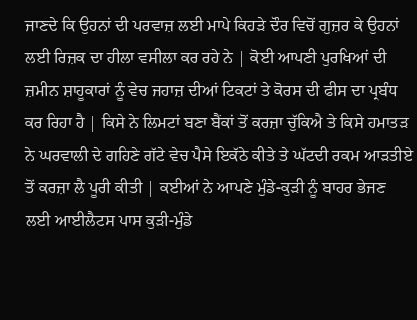ਜਾਣਦੇ ਕਿ ਉਹਨਾਂ ਦੀ ਪਰਵਾਜ਼ ਲਈ ਮਾਪੇ ਕਿਹੜੇ ਦੌਰ ਵਿਚੋਂ ਗੁਜ਼ਰ ਕੇ ਉਹਨਾਂ ਲਈ ਰਿਜ਼ਕ ਦਾ ਹੀਲਾ ਵਸੀਲਾ ਕਰ ਰਹੇ ਨੇ | ਕੋਈ ਆਪਣੀ ਪੁਰਖਿਆਂ ਦੀ ਜ਼ਮੀਨ ਸ਼ਾਹੂਕਾਰਾਂ ਨੂੰ ਵੇਚ ਜਹਾਜ਼ ਦੀਆਂ ਟਿਕਟਾਂ ਤੇ ਕੋਰਸ ਦੀ ਫੀਸ ਦਾ ਪ੍ਰਬੰਧ ਕਰ ਰਿਹਾ ਹੈ | ਕਿਸੇ ਨੇ ਲਿਮਟਾਂ ਬਣਾ ਬੈਂਕਾਂ ਤੋਂ ਕਰਜ਼ਾ ਚੁੱਕਿਐ ਤੇ ਕਿਸੇ ਹਮਾਤੜ ਨੇ ਘਰਵਾਲੀ ਦੇ ਗਹਿਣੇ ਗੱਟੇ ਵੇਚ ਪੈਸੇ ਇਕੱਠੇ ਕੀਤੇ ਤੇ ਘੱਟਦੀ ਰਕਮ ਆੜਤੀਏ ਤੋਂ ਕਰਜ਼ਾ ਲੈ ਪੂਰੀ ਕੀਤੀ | ਕਈਆਂ ਨੇ ਆਪਣੇ ਮੁੰਡੇ-ਕੁੜੀ ਨੂੰ ਬਾਹਰ ਭੇਜਣ ਲਈ ਆਈਲੈਟਸ ਪਾਸ ਕੁੜੀ-ਮੁੰਡੇ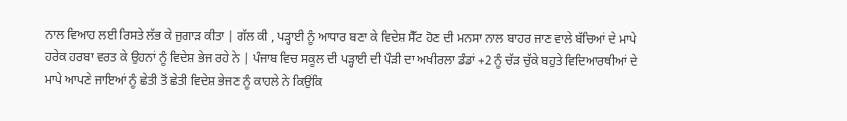ਨਾਲ ਵਿਆਹ ਲਈ ਰਿਸਤੇ ਲੱਭ ਕੇ ਜੁਗਾੜ ਕੀਤਾ | ਗੱਲ ਕੀ , ਪੜ੍ਹਾਈ ਨੂੰ ਆਧਾਰ ਬਣਾ ਕੇ ਵਿਦੇਸ਼ ਸੈੱਟ ਹੋਣ ਦੀ ਮਨਸਾ ਨਾਲ ਬਾਹਰ ਜਾਣ ਵਾਲੇ ਬੱਚਿਆਂ ਦੇ ਮਾਪੇ ਹਰੇਕ ਹਰਬਾ ਵਰਤ ਕੇ ਉਹਨਾਂ ਨੂੰ ਵਿਦੇਸ਼ ਭੇਜ ਰਹੇ ਨੇ | ਪੰਜਾਬ ਵਿਚ ਸਕੂਲ ਦੀ ਪੜ੍ਹਾਈ ਦੀ ਪੌੜੀ ਦਾ ਅਖੀਰਲਾ ਡੰਡਾਂ +2 ਨੂੰ ਚੱੜ ਚੁੱਕੇ ਬਹੁਤੇ ਵਿਦਿਆਰਥੀਆਂ ਦੇ ਮਾਪੇ ਆਪਣੇ ਜਾਇਆਂ ਨੂੰ ਛੇਤੀ ਤੋਂ ਛੇਤੀ ਵਿਦੇਸ਼ ਭੇਜਣ ਨੂੰ ਕਾਹਲੇ ਨੇ ਕਿਉਂਕਿ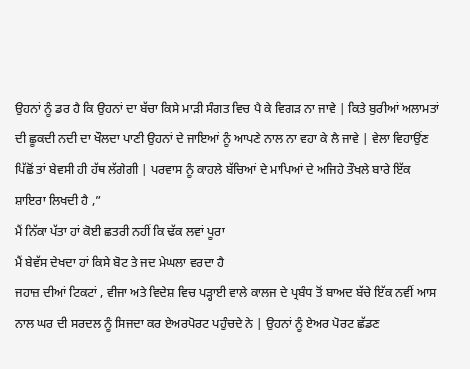ਉਹਨਾਂ ਨੂੰ ਡਰ ਹੈ ਕਿ ਉਹਨਾਂ ਦਾ ਬੱਚਾ ਕਿਸੇ ਮਾੜੀ ਸੰਗਤ ਵਿਚ ਪੈ ਕੇ ਵਿਗੜ ਨਾ ਜਾਵੇ | ਕਿਤੇ ਬੁਰੀਆਂ ਅਲਾਮਤਾਂ ਦੀ ਛੂਕਦੀ ਨਦੀ ਦਾ ਖੌਲਦਾ ਪਾਣੀ ਉਹਨਾਂ ਦੇ ਜਾਇਆਂ ਨੂੰ ਆਪਣੇ ਨਾਲ ਨਾ ਵਹਾ ਕੇ ਲੈ ਜਾਵੇ | ਵੇਲਾ ਵਿਹਾਉਂਣ ਪਿੱਛੋਂ ਤਾਂ ਬੇਵਸੀ ਹੀ ਹੱਥ ਲੱਗੇਗੀ | ਪਰਵਾਸ ਨੂੰ ਕਾਹਲੇ ਬੱਚਿਆਂ ਦੇ ਮਾਪਿਆਂ ਦੇ ਅਜਿਹੇ ਤੌਖਲੇ ਬਾਰੇ ਇੱਕ ਸ਼ਾਇਰਾ ਲਿਖਦੀ ਹੈ ,”
ਮੈਂ ਨਿੱਕਾ ਪੱਤਾ ਹਾਂ ਕੋਈ ਛਤਰੀ ਨਹੀਂ ਕਿ ਢੱਕ ਲਵਾਂ ਪੂਰਾ
ਮੈਂ ਬੇਵੱਸ ਦੇਖਦਾ ਹਾਂ ਕਿਸੇ ਬੋਟ ਤੇ ਜਦ ਮੇਘਲਾ ਵਰਦਾ ਹੈ
ਜਹਾਜ਼ ਦੀਆਂ ਟਿਕਟਾਂ , ਵੀਜਾ ਅਤੇ ਵਿਦੇਸ਼ ਵਿਚ ਪੜ੍ਹਾਈ ਵਾਲੇ ਕਾਲਜ ਦੇ ਪ੍ਰਬੰਧ ਤੋਂ ਬਾਅਦ ਬੱਚੇ ਇੱਕ ਨਵੀਂ ਆਸ ਨਾਲ ਘਰ ਦੀ ਸਰਦਲ ਨੂੰ ਸਿਜਦਾ ਕਰ ਏਅਰਪੋਰਟ ਪਹੁੰਚਦੇ ਨੇ | ਉਹਨਾਂ ਨੂੰ ਏਅਰ ਪੋਰਟ ਛੱਡਣ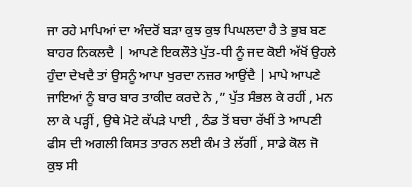ਜਾ ਰਹੇ ਮਾਪਿਆਂ ਦਾ ਅੰਦਰੋਂ ਬੜਾ ਕੁਝ ਕੁਝ ਪਿਘਲਦਾ ਹੈ ਤੇ ਭੁਬ ਬਣ ਬਾਹਰ ਨਿਕਲਦੈ | ਆਪਣੇ ਇਕਲੌਤੇ ਪੁੱਤ-ਧੀ ਨੂੰ ਜਦ ਕੋਈ ਅੱਖੋਂ ਉਹਲੇ ਹੁੰਦਾ ਦੇਖਦੈ ਤਾਂ ਉਸਨੂੰ ਆਪਾ ਖੁਰਦਾ ਨਜ਼ਰ ਆਉਂਦੈ | ਮਾਪੇ ਆਪਣੇ ਜਾਇਆਂ ਨੂੰ ਬਾਰ ਬਾਰ ਤਾਕੀਦ ਕਰਦੇ ਨੇ ,” ਪੁੱਤ ਸੰਭਲ ਕੇ ਰਹੀਂ , ਮਨ ਲਾ ਕੇ ਪੜ੍ਹੀਂ , ਉਥੇ ਮੋਟੇ ਕੱਪੜੇ ਪਾਈ , ਠੰਡ ਤੋਂ ਬਚਾ ਰੱਖੀਂ ਤੇ ਆਪਣੀ ਫੀਸ ਦੀ ਅਗਲੀ ਕਿਸਤ ਤਾਰਨ ਲਈ ਕੰਮ ਤੇ ਲੱਗੀਂ , ਸਾਡੇ ਕੋਲ ਜੋ ਕੁਝ ਸੀ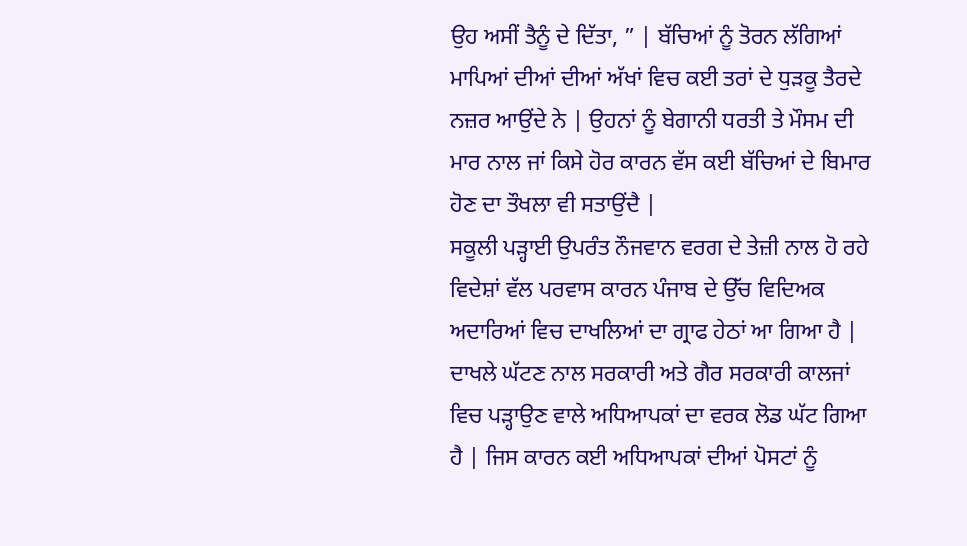ਉਹ ਅਸੀਂ ਤੈਨੂੰ ਦੇ ਦਿੱਤਾ, ” | ਬੱਚਿਆਂ ਨੂੰ ਤੋਰਨ ਲੱਗਿਆਂ ਮਾਪਿਆਂ ਦੀਆਂ ਦੀਆਂ ਅੱਖਾਂ ਵਿਚ ਕਈ ਤਰਾਂ ਦੇ ਧੁੜਕੂ ਤੈਰਦੇ ਨਜ਼ਰ ਆਉਂਦੇ ਨੇ | ਉਹਨਾਂ ਨੂੰ ਬੇਗਾਨੀ ਧਰਤੀ ਤੇ ਮੌਸਮ ਦੀ ਮਾਰ ਨਾਲ ਜਾਂ ਕਿਸੇ ਹੋਰ ਕਾਰਨ ਵੱਸ ਕਈ ਬੱਚਿਆਂ ਦੇ ਬਿਮਾਰ ਹੋਣ ਦਾ ਤੌਖਲਾ ਵੀ ਸਤਾਉਂਦੈ |
ਸਕੂਲੀ ਪੜ੍ਹਾਈ ਉਪਰੰਤ ਨੌਜਵਾਨ ਵਰਗ ਦੇ ਤੇਜ਼ੀ ਨਾਲ ਹੋ ਰਹੇ ਵਿਦੇਸ਼ਾਂ ਵੱਲ ਪਰਵਾਸ ਕਾਰਨ ਪੰਜਾਬ ਦੇ ਉੱਚ ਵਿਦਿਅਕ ਅਦਾਰਿਆਂ ਵਿਚ ਦਾਖਲਿਆਂ ਦਾ ਗ੍ਰਾਫ ਹੇਠਾਂ ਆ ਗਿਆ ਹੈ | ਦਾਖਲੇ ਘੱਟਣ ਨਾਲ ਸਰਕਾਰੀ ਅਤੇ ਗੈਰ ਸਰਕਾਰੀ ਕਾਲਜਾਂ ਵਿਚ ਪੜ੍ਹਾਉਣ ਵਾਲੇ ਅਧਿਆਪਕਾਂ ਦਾ ਵਰਕ ਲੋਡ ਘੱਟ ਗਿਆ ਹੈ | ਜਿਸ ਕਾਰਨ ਕਈ ਅਧਿਆਪਕਾਂ ਦੀਆਂ ਪੋਸਟਾਂ ਨੂੰ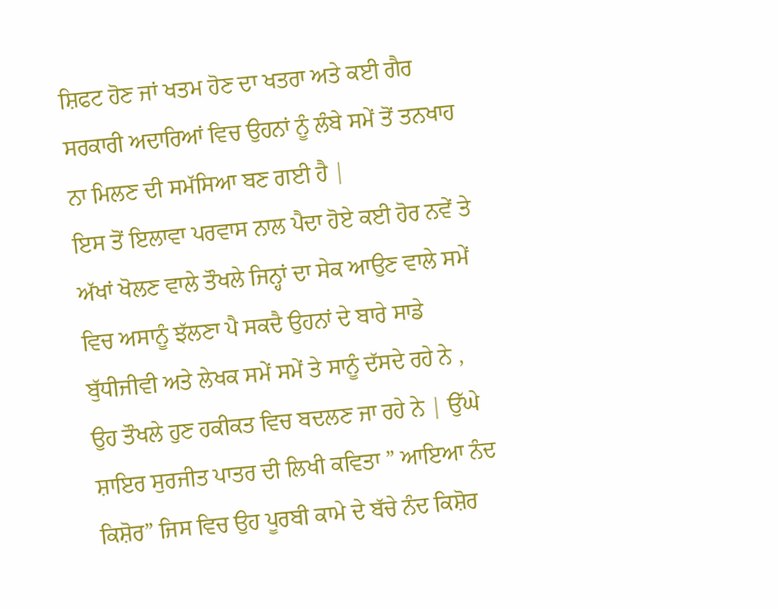ਸ਼ਿਫਟ ਹੋਣ ਜਾਂ ਖਤਮ ਹੋਣ ਦਾ ਖਤਰਾ ਅਤੇ ਕਈ ਗੈਰ ਸਰਕਾਰੀ ਅਦਾਰਿਆਂ ਵਿਚ ਉਹਨਾਂ ਨੂੰ ਲੰਬੇ ਸਮੇਂ ਤੋਂ ਤਨਖਾਹ ਨਾ ਮਿਲਣ ਦੀ ਸਮੱਸਿਆ ਬਣ ਗਈ ਹੈ |
ਇਸ ਤੋਂ ਇਲਾਵਾ ਪਰਵਾਸ ਨਾਲ ਪੈਦਾ ਹੋਏ ਕਈ ਹੋਰ ਨਵੇਂ ਤੇ ਅੱਖਾਂ ਖੋਲਣ ਵਾਲੇ ਤੌਖਲੇ ਜਿਨ੍ਹਾਂ ਦਾ ਸੇਕ ਆਉਣ ਵਾਲੇ ਸਮੇਂ ਵਿਚ ਅਸਾਨੂੰ ਝੱਲਣਾ ਪੈ ਸਕਦੈ ਉਹਨਾਂ ਦੇ ਬਾਰੇ ਸਾਡੇ ਬੁੱਧੀਜੀਵੀ ਅਤੇ ਲੇਖਕ ਸਮੇਂ ਸਮੇਂ ਤੇ ਸਾਨੂੰ ਦੱਸਦੇ ਰਹੇ ਨੇ , ਉਹ ਤੌਖਲੇ ਹੁਣ ਹਕੀਕਤ ਵਿਚ ਬਦਲਣ ਜਾ ਰਹੇ ਨੇ | ਉੱਘੇ ਸ਼ਾਇਰ ਸੁਰਜੀਤ ਪਾਤਰ ਦੀ ਲਿਖੀ ਕਵਿਤਾ ” ਆਇਆ ਨੰਦ ਕਿਸ਼ੋਰ” ਜਿਸ ਵਿਚ ਉਹ ਪੂਰਬੀ ਕਾਮੇ ਦੇ ਬੱਚੇ ਨੰਦ ਕਿਸ਼ੋਰ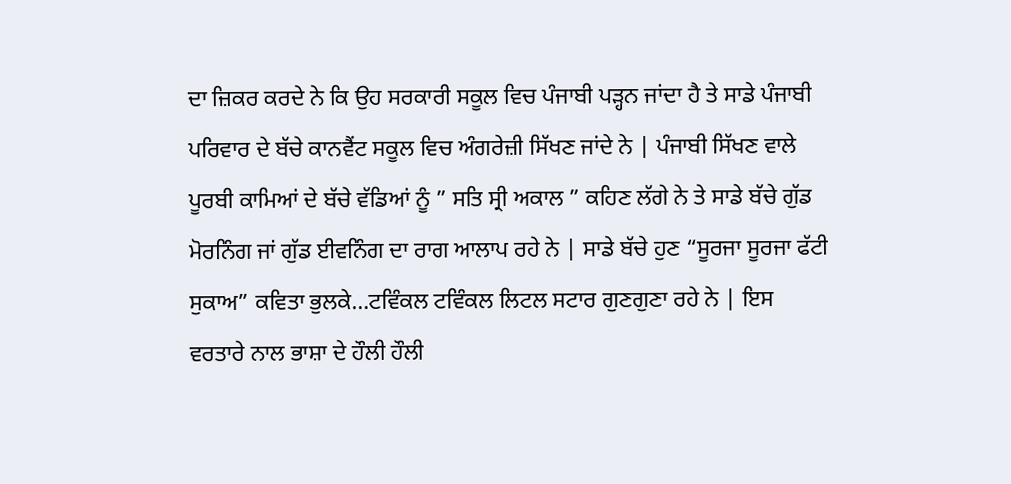ਦਾ ਜ਼ਿਕਰ ਕਰਦੇ ਨੇ ਕਿ ਉਹ ਸਰਕਾਰੀ ਸਕੂਲ ਵਿਚ ਪੰਜਾਬੀ ਪੜ੍ਹਨ ਜਾਂਦਾ ਹੈ ਤੇ ਸਾਡੇ ਪੰਜਾਬੀ ਪਰਿਵਾਰ ਦੇ ਬੱਚੇ ਕਾਨਵੈਂਟ ਸਕੂਲ ਵਿਚ ਅੰਗਰੇਜ਼ੀ ਸਿੱਖਣ ਜਾਂਦੇ ਨੇ | ਪੰਜਾਬੀ ਸਿੱਖਣ ਵਾਲੇ ਪੂਰਬੀ ਕਾਮਿਆਂ ਦੇ ਬੱਚੇ ਵੱਡਿਆਂ ਨੂੰ ” ਸਤਿ ਸ੍ਰੀ ਅਕਾਲ ” ਕਹਿਣ ਲੱਗੇ ਨੇ ਤੇ ਸਾਡੇ ਬੱਚੇ ਗੁੱਡ ਮੋਰਨਿੰਗ ਜਾਂ ਗੁੱਡ ਈਵਨਿੰਗ ਦਾ ਰਾਗ ਆਲਾਪ ਰਹੇ ਨੇ | ਸਾਡੇ ਬੱਚੇ ਹੁਣ “ਸੂਰਜਾ ਸੂਰਜਾ ਫੱਟੀ ਸੁਕਾਅ” ਕਵਿਤਾ ਭੁਲਕੇ…ਟਵਿੰਕਲ ਟਵਿੰਕਲ ਲਿਟਲ ਸਟਾਰ ਗੁਣਗੁਣਾ ਰਹੇ ਨੇ | ਇਸ ਵਰਤਾਰੇ ਨਾਲ ਭਾਸ਼ਾ ਦੇ ਹੌਲੀ ਹੌਲੀ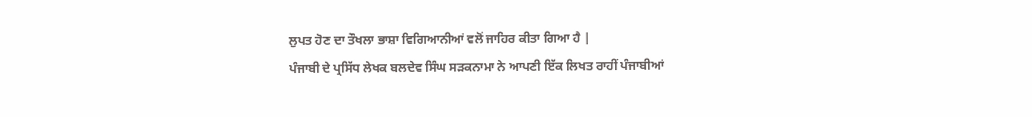ਲੁਪਤ ਹੋਣ ਦਾ ਤੌਖਲਾ ਭਾਸ਼ਾ ਵਿਗਿਆਨੀਆਂ ਵਲੋਂ ਜਾਹਿਰ ਕੀਤਾ ਗਿਆ ਹੈ |
ਪੰਜਾਬੀ ਦੇ ਪ੍ਰਸਿੱਧ ਲੇਖਕ ਬਲਦੇਵ ਸਿੰਘ ਸੜਕਨਾਮਾ ਨੇ ਆਪਣੀ ਇੱਕ ਲਿਖਤ ਰਾਹੀਂ ਪੰਜਾਬੀਆਂ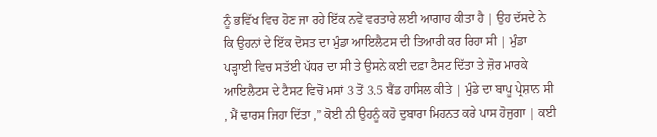ਨੂੰ ਭਵਿੱਖ ਵਿਚ ਹੋਣ ਜਾ ਰਹੇ ਇੱਕ ਨਵੇਂ ਵਰਤਾਰੇ ਲਈ ਆਗਾਹ ਕੀਤਾ ਹੈ | ਉਹ ਦੱਸਦੇ ਨੇ ਕਿ ਉਹਨਾਂ ਦੇ ਇੱਕ ਦੋਸਤ ਦਾ ਮੁੰਡਾ ਆਇਲੈਟਸ ਦੀ ਤਿਆਰੀ ਕਰ ਰਿਹਾ ਸੀ | ਮੁੰਡਾ ਪੜ੍ਹਾਈ ਵਿਚ ਸਤੱਈ ਪੱਧਰ ਦਾ ਸੀ ਤੇ ਉਸਨੇ ਕਈ ਦਫ਼ਾ ਟੈਸਟ ਦਿੱਤਾ ਤੇ ਜ਼ੋਰ ਮਾਰਕੇ ਆਇਲੈਟਸ ਦੇ ਟੈਸਟ ਵਿਚੋਂ ਮਸਾਂ 3 ਤੋਂ 3.5 ਬੈਂਡ ਹਾਸਿਲ ਕੀਤੇ | ਮੁੰਡੇ ਦਾ ਬਾਪੂ ਪ੍ਰੇਸ਼ਾਨ ਸੀ , ਮੈਂ ਢਾਰਸ ਜਿਹਾ ਦਿੱਤਾ ,” ਕੋਈ ਨੀ ਉਹਨੂੰ ਕਹੋ ਦੁਬਾਰਾ ਮਿਹਨਤ ਕਰੇ ਪਾਸ ਹੋਜੁਗਾ | ਕਈ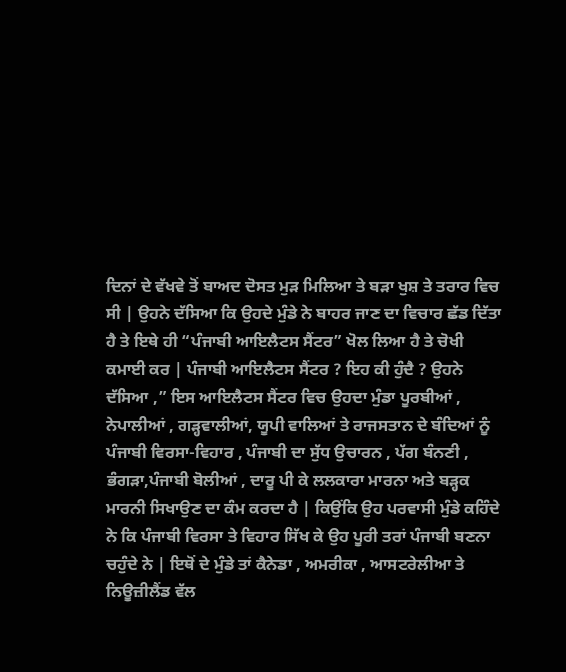ਦਿਨਾਂ ਦੇ ਵੱਖਵੇ ਤੋਂ ਬਾਅਦ ਦੋਸਤ ਮੁੜ ਮਿਲਿਆ ਤੇ ਬੜਾ ਖੁਸ਼ ਤੇ ਤਰਾਰ ਵਿਚ ਸੀ | ਉਹਨੇ ਦੱਸਿਆ ਕਿ ਉਹਦੇ ਮੁੰਡੇ ਨੇ ਬਾਹਰ ਜਾਣ ਦਾ ਵਿਚਾਰ ਛੱਡ ਦਿੱਤਾ ਹੈ ਤੇ ਇਥੇ ਹੀ “ਪੰਜਾਬੀ ਆਇਲੈਟਸ ਸੈਂਟਰ” ਖੋਲ ਲਿਆ ਹੈ ਤੇ ਚੋਖੀ ਕਮਾਈ ਕਰ | ਪੰਜਾਬੀ ਆਇਲੈਟਸ ਸੈਂਟਰ ? ਇਹ ਕੀ ਹੁੰਦੈ ? ਉਹਨੇ ਦੱਸਿਆ ,” ਇਸ ਆਇਲੈਟਸ ਸੈਂਟਰ ਵਿਚ ਉਹਦਾ ਮੁੰਡਾ ਪੂਰਬੀਆਂ , ਨੇਪਾਲੀਆਂ , ਗੜ੍ਹਵਾਲੀਆਂ, ਯੂਪੀ ਵਾਲਿਆਂ ਤੇ ਰਾਜਸਤਾਨ ਦੇ ਬੰਦਿਆਂ ਨੂੰ ਪੰਜਾਬੀ ਵਿਰਸਾ-ਵਿਹਾਰ , ਪੰਜਾਬੀ ਦਾ ਸੁੱਧ ਉਚਾਰਨ , ਪੱਗ ਬੰਨਣੀ , ਭੰਗੜਾ,ਪੰਜਾਬੀ ਬੋਲੀਆਂ , ਦਾਰੂ ਪੀ ਕੇ ਲਲਕਾਰਾ ਮਾਰਨਾ ਅਤੇ ਬੜ੍ਹਕ ਮਾਰਨੀ ਸਿਖਾਉਣ ਦਾ ਕੰਮ ਕਰਦਾ ਹੈ | ਕਿਉਂਕਿ ਉਹ ਪਰਵਾਸੀ ਮੁੰਡੇ ਕਹਿੰਦੇ ਨੇ ਕਿ ਪੰਜਾਬੀ ਵਿਰਸਾ ਤੇ ਵਿਹਾਰ ਸਿੱਖ ਕੇ ਉਹ ਪੂਰੀ ਤਰਾਂ ਪੰਜਾਬੀ ਬਣਨਾ ਚਹੁੰਦੇ ਨੇ | ਇਥੋਂ ਦੇ ਮੁੰਡੇ ਤਾਂ ਕੈਨੇਡਾ , ਅਮਰੀਕਾ , ਆਸਟਰੇਲੀਆ ਤੇ ਨਿਊਜ਼ੀਲੈਂਡ ਵੱਲ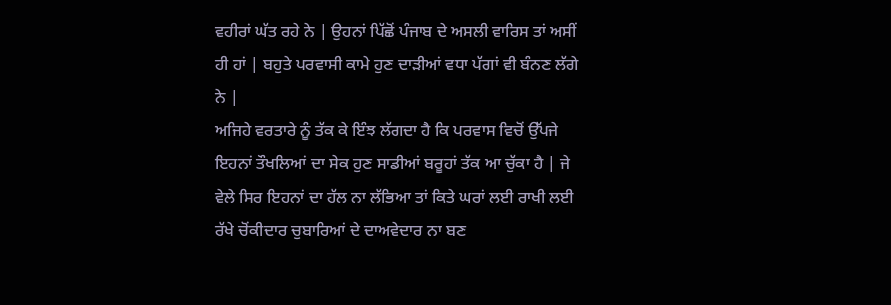ਵਹੀਰਾਂ ਘੱਤ ਰਹੇ ਨੇ | ਉਹਨਾਂ ਪਿੱਛੋਂ ਪੰਜਾਬ ਦੇ ਅਸਲੀ ਵਾਰਿਸ ਤਾਂ ਅਸੀਂ ਹੀ ਹਾਂ | ਬਹੁਤੇ ਪਰਵਾਸੀ ਕਾਮੇ ਹੁਣ ਦਾੜੀਆਂ ਵਧਾ ਪੱਗਾਂ ਵੀ ਬੰਨਣ ਲੱਗੇ ਨੇ |
ਅਜਿਹੇ ਵਰਤਾਰੇ ਨੂੰ ਤੱਕ ਕੇ ਇੰਝ ਲੱਗਦਾ ਹੈ ਕਿ ਪਰਵਾਸ ਵਿਚੋਂ ਉੱਪਜੇ ਇਹਨਾਂ ਤੌਖਲਿਆਂ ਦਾ ਸੇਕ ਹੁਣ ਸਾਡੀਆਂ ਬਰੂਹਾਂ ਤੱਕ ਆ ਚੁੱਕਾ ਹੈ | ਜੇ ਵੇਲੇ ਸਿਰ ਇਹਨਾਂ ਦਾ ਹੱਲ ਨਾ ਲੱਭਿਆ ਤਾਂ ਕਿਤੇ ਘਰਾਂ ਲਈ ਰਾਖੀ ਲਈ ਰੱਖੇ ਚੋਂਕੀਦਾਰ ਚੁਬਾਰਿਆਂ ਦੇ ਦਾਅਵੇਦਾਰ ਨਾ ਬਣ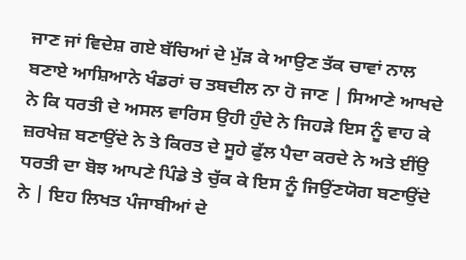ਜਾਣ ਜਾਂ ਵਿਦੇਸ਼ ਗਏ ਬੱਚਿਆਂ ਦੇ ਮੁੱੜ ਕੇ ਆਉਣ ਤੱਕ ਚਾਵਾਂ ਨਾਲ ਬਣਾਏ ਆਸ਼ਿਆਨੇ ਖੰਡਰਾਂ ਚ ਤਬਦੀਲ ਨਾ ਹੋ ਜਾਣ | ਸਿਆਣੇ ਆਖਦੇ ਨੇ ਕਿ ਧਰਤੀ ਦੇ ਅਸਲ ਵਾਰਿਸ ਉਹੀ ਹੁੰਦੇ ਨੇ ਜਿਹੜੇ ਇਸ ਨੂੰ ਵਾਹ ਕੇ ਜ਼ਰਖੇਜ਼ ਬਣਾਉਂਦੇ ਨੇ ਤੇ ਕਿਰਤ ਦੇ ਸੂਹੇ ਫੁੱਲ ਪੈਦਾ ਕਰਦੇ ਨੇ ਅਤੇ ਈਂਉ ਧਰਤੀ ਦਾ ਬੋਝ ਆਪਣੇ ਪਿੰਡੇ ਤੇ ਚੁੱਕ ਕੇ ਇਸ ਨੂੰ ਜਿਉਂਣਯੋਗ ਬਣਾਉਂਦੇ ਨੇ | ਇਹ ਲਿਖਤ ਪੰਜਾਬੀਆਂ ਦੇ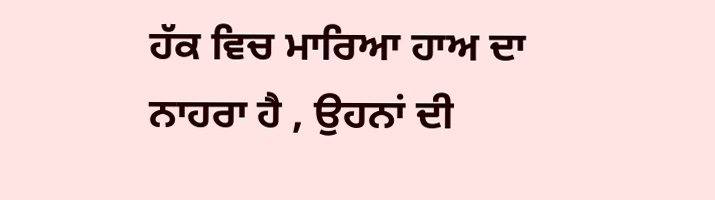ਹੱਕ ਵਿਚ ਮਾਰਿਆ ਹਾਅ ਦਾ ਨਾਹਰਾ ਹੈ , ਉਹਨਾਂ ਦੀ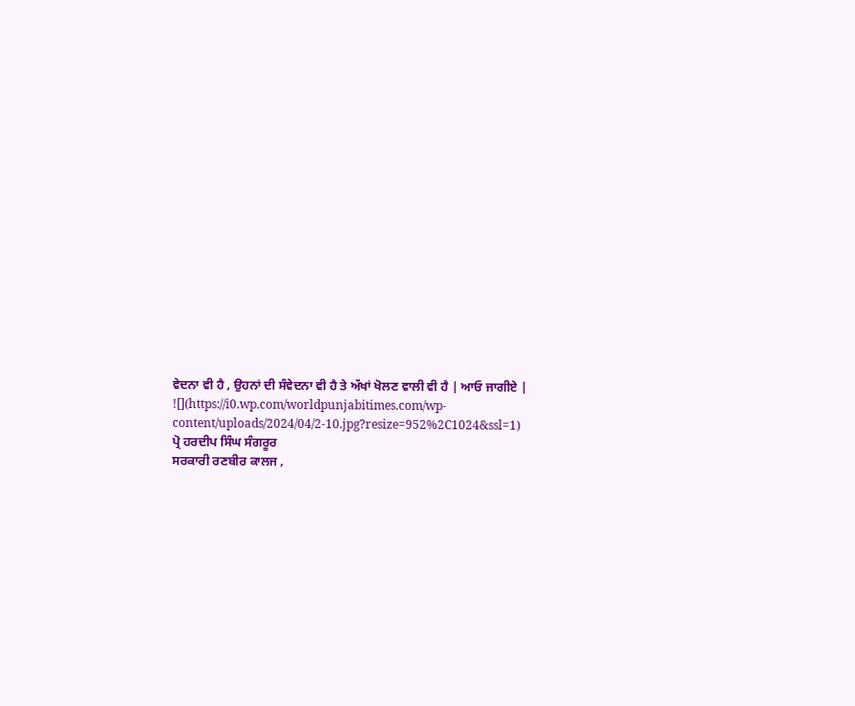ਵੇਦਨਾ ਵੀ ਹੈ , ਉਹਨਾਂ ਦੀ ਸੰਵੇਦਨਾ ਵੀ ਹੈ ਤੇ ਅੱਖਾਂ ਖੋਲਣ ਵਾਲੀ ਵੀ ਹੈ | ਆਓ ਜਾਗੀਏ |
![](https://i0.wp.com/worldpunjabitimes.com/wp-content/uploads/2024/04/2-10.jpg?resize=952%2C1024&ssl=1)
ਪ੍ਰੋ ਹਰਦੀਪ ਸਿੰਘ ਸੰਗਰੂਰ
ਸਰਕਾਰੀ ਰਣਬੀਰ ਕਾਲਜ ,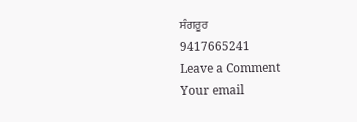ਸੰਗਰੂਰ
9417665241
Leave a Comment
Your email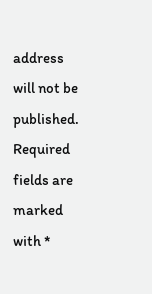address will not be published. Required fields are marked with *